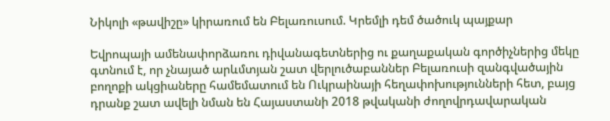Նիկոլի «թավիշը» կիրառում են Բելառուսում. Կրեմլի դեմ ծածուկ պայքար

Եվրոպայի ամենափորձառու դիվանագետներից ու քաղաքական գործիչներից մեկը գտնում է, որ չնայած արևմտյան շատ վերլուծաբաններ Բելառուսի զանգվածային բողոքի ակցիաները համեմատում են Ուկրաինայի հեղափոխությունների հետ, բայց դրանք շատ ավելի նման են Հայաստանի 2018 թվականի ժողովրդավարական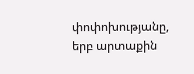փոփոխությանը, երբ արտաքին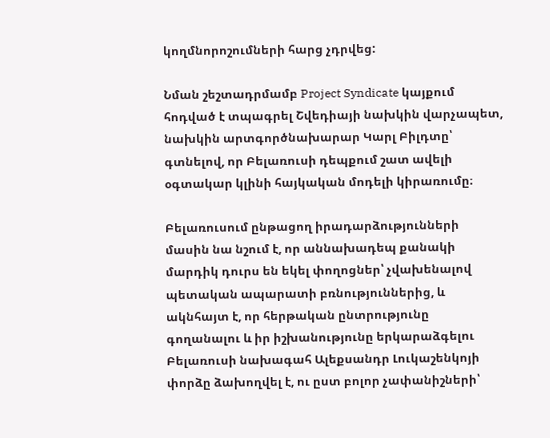կողմնորոշումների հարց չդրվեց:

Նման շեշտադրմամբ Project Syndicate կայքում հոդված է տպագրել Շվեդիայի նախկին վարչապետ, նախկին արտգործնախարար Կարլ Բիլդտը՝ գտնելով, որ Բելառուսի դեպքում շատ ավելի օգտակար կլինի հայկական մոդելի կիրառումը։

Բելառուսում ընթացող իրադարձությունների մասին նա նշում է, որ աննախադեպ քանակի մարդիկ դուրս են եկել փողոցներ՝ չվախենալով պետական ապարատի բռնություններից, և ակնհայտ է, որ հերթական ընտրությունը գողանալու և իր իշխանությունը երկարաձգելու Բելառուսի նախագահ Ալեքսանդր Լուկաշենկոյի փորձը ձախողվել է, ու ըստ բոլոր չափանիշների՝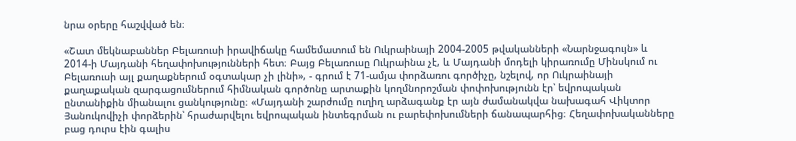նրա օրերը հաշվված են։

«Շատ մեկնաբաններ Բելառուսի իրավիճակը համեմատում են Ուկրաինայի 2004-2005 թվականների «Նարնջագույն» և 2014-ի Մայդանի հեղափոխությունների հետ։ Բայց Բելառուսը Ուկրաինա չէ, և Մայդանի մոդելի կիրառումը Մինսկում ու Բելառուսի այլ քաղաքներում օգտակար չի լինի», - գրում է 71-ամյա փորձառու գործիչը, նշելով, որ Ուկրաինայի քաղաքական զարգացումներում հիմնական գործոնը արտաքին կողմնորոշման փոփոխությունն էր՝ եվրոպական ընտանիքին միանալու ցանկությունը։ «Մայդանի շարժումը ուղիղ արձագանք էր այն ժամանակվա նախագահ Վիկտոր Յանուկովիչի փորձերին՝ հրաժարվելու եվրոպական ինտեգրման ու բարեփոխումների ճանապարհից։ Հեղափոխականները բաց դուրս էին գալիս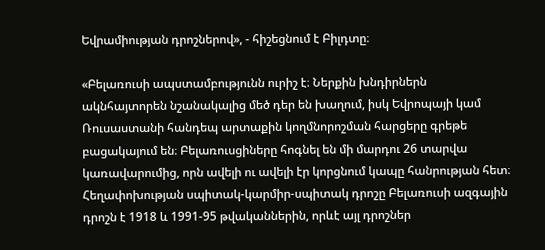Եվրամիության դրոշներով», - հիշեցնում է Բիլդտը։

«Բելառուսի ապստամբությունն ուրիշ է։ Ներքին խնդիրներն ակնհայտորեն նշանակալից մեծ դեր են խաղում, իսկ Եվրոպայի կամ Ռուսաստանի հանդեպ արտաքին կողմնորոշման հարցերը գրեթե բացակայում են։ Բելառուսցիները հոգնել են մի մարդու 26 տարվա կառավարումից, որն ավելի ու ավելի էր կորցնում կապը հանրության հետ։ Հեղափոխության սպիտակ-կարմիր-սպիտակ դրոշը Բելառուսի ազգային դրոշն է 1918 և 1991-95 թվականներին, որևէ այլ դրոշներ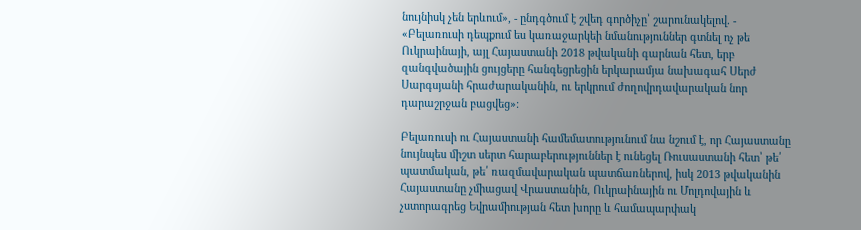նույնիսկ չեն երևում», - ընդգծում է շվեդ գործիչը՝ շարունակելով. - «Բելառուսի դեպքում ես կառաջարկեի նմանություններ գտնել ոչ թե Ուկրաինայի, այլ Հայաստանի 2018 թվականի գարնան հետ, երբ զանգվածային ցույցերը հանգեցրեցին երկարամյա նախագահ Սերժ Սարգսյանի հրաժարականին, ու երկրում ժողովրդավարական նոր դարաշրջան բացվեց»։

Բելառուսի ու Հայաստանի համեմատությունում նա նշում է, որ Հայաստանը նույնպես միշտ սերտ հարաբերություններ է ունեցել Ռուսաստանի հետ՝ թե՛ պատմական, թե՛ ռազմավարական պատճառներով, իսկ 2013 թվականին Հայաստանը չմիացավ Վրաստանին, Ուկրաինային ու Մոլդովային և չստորագրեց Եվրամիության հետ խորը և համապարփակ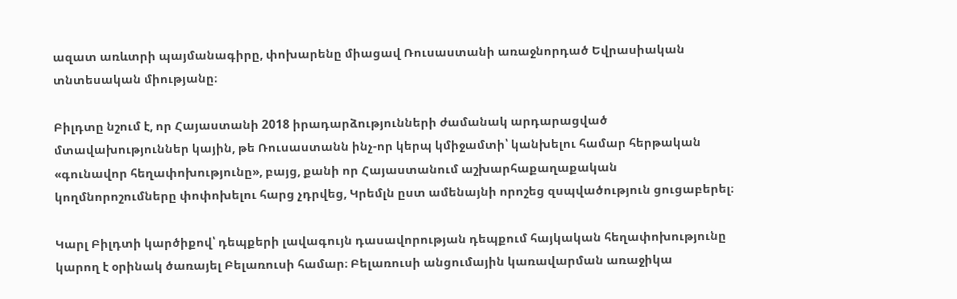ազատ առևտրի պայմանագիրը, փոխարենը միացավ Ռուսաստանի առաջնորդած Եվրասիական տնտեսական միությանը։

Բիլդտը նշում է, որ Հայաստանի 2018 իրադարձությունների ժամանակ արդարացված մտավախություններ կային, թե Ռուսաստանն ինչ-որ կերպ կմիջամտի՝ կանխելու համար հերթական «գունավոր հեղափոխությունը», բայց, քանի որ Հայաստանում աշխարհաքաղաքական կողմնորոշումները փոփոխելու հարց չդրվեց, Կրեմլն ըստ ամենայնի որոշեց զսպվածություն ցուցաբերել։

Կարլ Բիլդտի կարծիքով՝ դեպքերի լավագույն դասավորության դեպքում հայկական հեղափոխությունը կարող է օրինակ ծառայել Բելառուսի համար։ Բելառուսի անցումային կառավարման առաջիկա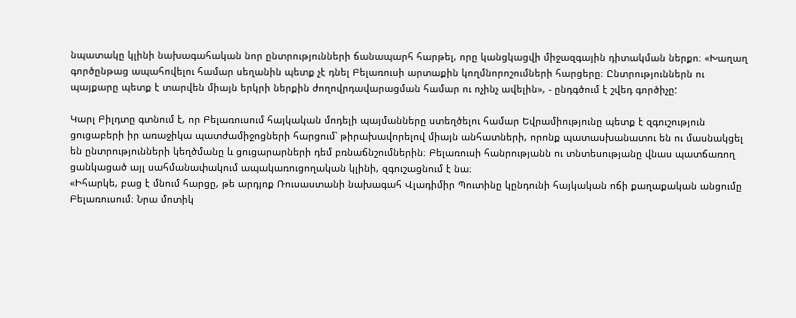նպատակը կլինի նախագահական նոր ընտրությունների ճանապարհ հարթել, որը կանցկացվի միջազգային դիտակման ներքո։ «Խաղաղ գործընթաց ապահովելու համար սեղանին պետք չէ դնել Բելառուսի արտաքին կողմնորոշումների հարցերը։ Ընտրություններն ու պայքարը պետք է տարվեն միայն երկրի ներքին ժողովրդավարացման համար ու ոչինչ ավելին», - ընդգծում է շվեդ գործիչը:

Կարլ Բիլդտը գտնում է, որ Բելառուսում հայկական մոդելի պայմանները ստեղծելու համար Եվրամիությունը պետք է զգուշություն ցուցաբերի իր առաջիկա պատժամիջոցների հարցում՝ թիրախավորելով միայն անհատների, որոնք պատասխանատու են ու մասնակցել են ընտրությունների կեղծմանը և ցուցարարների դեմ բռնաճնշումներին։ Բելառուսի հանրությանն ու տնտեսությանը վնաս պատճառող ցանկացած այլ սահմանափակում ապակառուցողական կլինի, զգուշացնում է նա։
«Իհարկե, բաց է մնում հարցը, թե արդյոք Ռուսաստանի նախագահ Վլադիմիր Պուտինը կընդունի հայկական ոճի քաղաքական անցումը Բելառուսում։ Նրա մոտիկ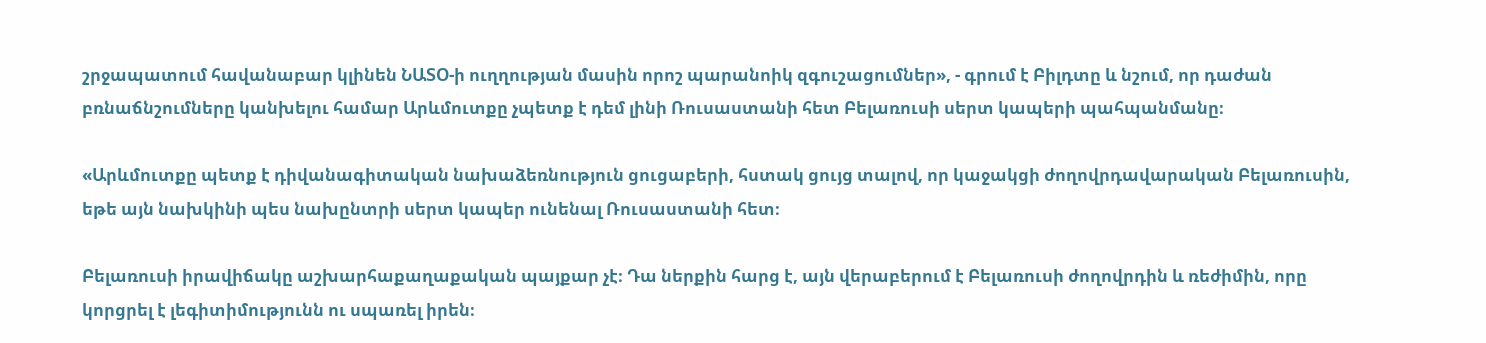շրջապատում հավանաբար կլինեն ՆԱՏՕ-ի ուղղության մասին որոշ պարանոիկ զգուշացումներ», - գրում է Բիլդտը և նշում, որ դաժան բռնաճնշումները կանխելու համար Արևմուտքը չպետք է դեմ լինի Ռուսաստանի հետ Բելառուսի սերտ կապերի պահպանմանը։

«Արևմուտքը պետք է դիվանագիտական նախաձեռնություն ցուցաբերի, հստակ ցույց տալով, որ կաջակցի ժողովրդավարական Բելառուսին, եթե այն նախկինի պես նախընտրի սերտ կապեր ունենալ Ռուսաստանի հետ։

Բելառուսի իրավիճակը աշխարհաքաղաքական պայքար չէ։ Դա ներքին հարց է, այն վերաբերում է Բելառուսի ժողովրդին և ռեժիմին, որը կորցրել է լեգիտիմությունն ու սպառել իրեն։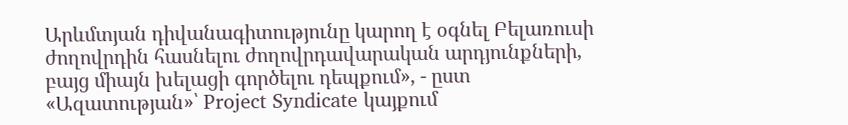Արևմտյան դիվանագիտությունը կարող է օգնել Բելառուսի ժողովրդին հասնելու ժողովրդավարական արդյունքների, բայց միայն խելացի գործելու դեպքում», - ըստ «Ազատության»՝ Project Syndicate կայքում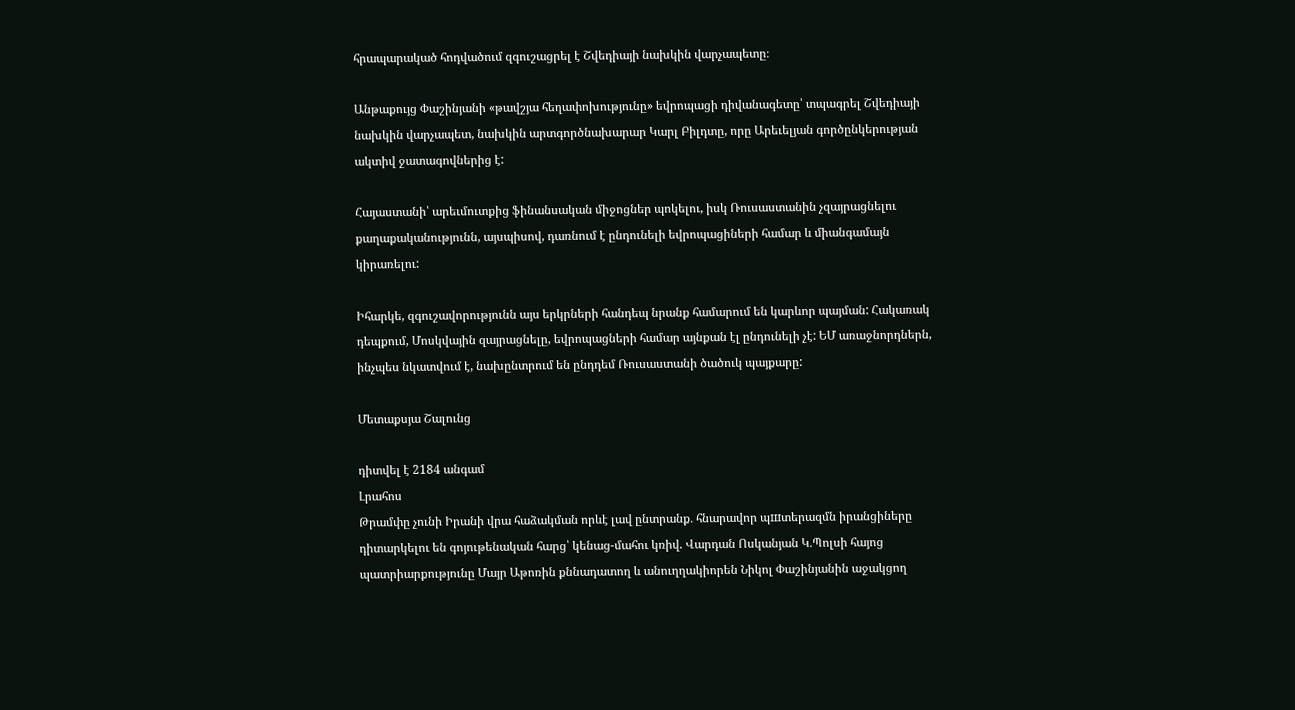հրապարակած հոդվածում զգուշացրել է Շվեդիայի նախկին վարչապետը։

Անթաքույց Փաշինյանի «թավշյա հեղափոխությունը» եվրոպացի դիվանագետը՝ տպագրել Շվեդիայի նախկին վարչապետ, նախկին արտգործնախարար Կարլ Բիլդտը, որը Արեւելյան գործընկերության ակտիվ ջատագովներից է:

Հայաստանի՝ արեւմուտքից ֆինանսական միջոցներ պոկելու, իսկ Ռուսաստանին չզայրացնելու քաղաքականությունն, այսպիսով, դառնում է ընդունելի եվրոպացիների համար և միանգամայն կիրառելու:

Իհարկե, զգուշավորությունն այս երկրների հանդեպ նրանք համարում են կարևոր պայման: Հակառակ դեպքում, Մոսկվային զայրացնելը, եվրոպացների համար այնքան էլ ընդունելի չէ: ԵՄ առաջնորդներն, ինչպես նկատվում է, նախընտրում են ընդդեմ Ռուսաստանի ծածուկ պայքարը:

Մետաքսյա Շալունց

դիտվել է 2184 անգամ
Լրահոս
Թրամփը չունի Իրանի վրա հաձակման որևէ լավ ընտրանք․ հնարավոր պшտերազմն իրանցիները դիտարկելու են գոյութենական հարց՝ կենաց-մահու կռիվ. Վարդան Ոսկանյան Կ․Պոլսի հայոց պատրիարքությունը Մայր Աթոռին քննադատող և անուղղակիորեն Նիկոլ Փաշինյանին աջակցող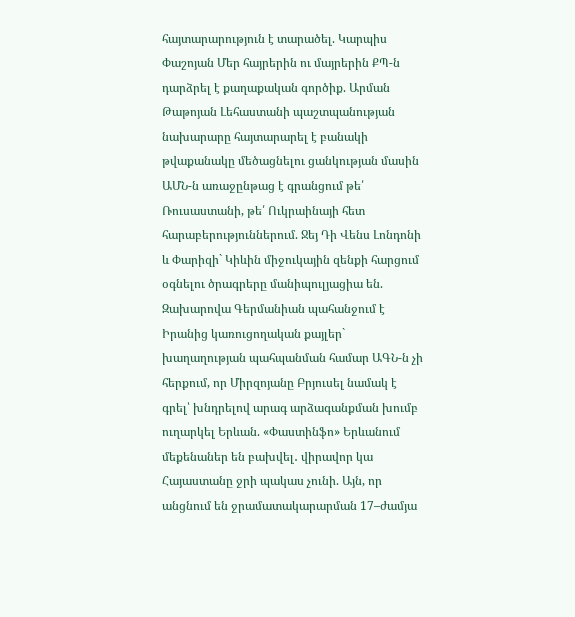հայտարարություն է տարածել. Կարպիս Փաշոյան Մեր հայրերին ու մայրերին ՔՊ-ն դարձրել է քաղաքական գործիք. Արման Թաթոյան Լեհաստանի պաշտպանության նախարարը հայտարարել է բանակի թվաքանակը մեծացնելու ցանկության մասին ԱՄՆ-ն առաջընթաց է գրանցում թե՛ Ռուսաստանի, թե՛ Ուկրաինայի հետ հարաբերություններում. Ջեյ Դի Վենս Լոնդոնի և Փարիզի` Կիևին միջուկային զենքի հարցում օգնելու ծրագրերը մանիպուլյացիա են. Զախարովա Գերմանիան պահանջում է Իրանից կառուցողական քայլեր` խաղաղության պահպանման համար ԱԳՆ-ն չի հերքում, որ Միրզոյանը Բրյուսել նամակ է գրել՝ խնդրելով արագ արձագանքման խումբ ուղարկել Երևան. «Փաստինֆո» Երևանում մեքենաներ են բախվել․ վիրավոր կա Հայաստանը ջրի պակաս չունի. Այն, որ անցնում են ջրամատակարարման 17–ժամյա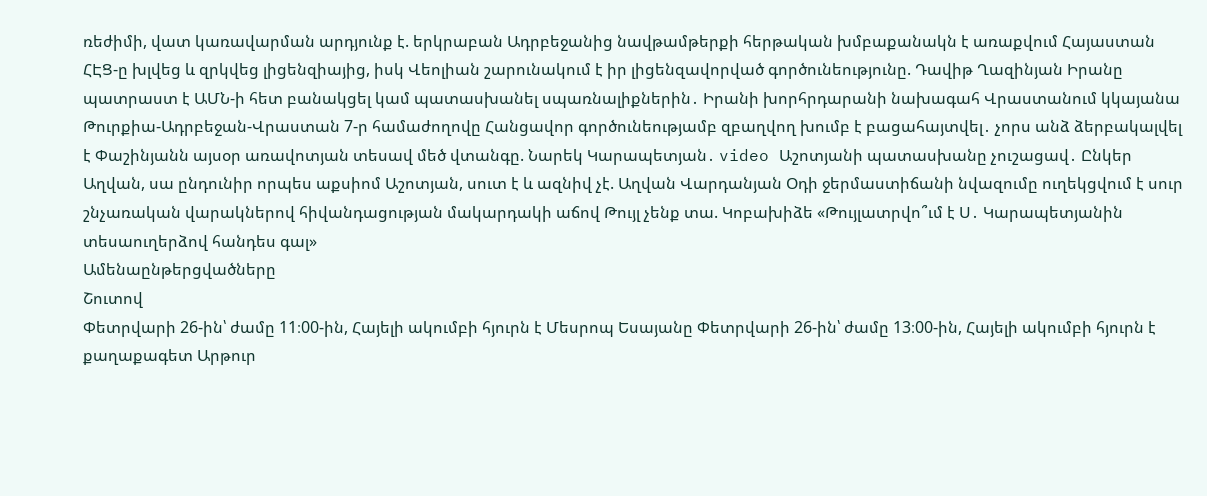ռեժիմի, վատ կառավարման արդյունք է. երկրաբան Ադրբեջանից նավթամթերքի հերթական խմբաքանակն է առաքվում Հայաստան ՀԷՑ-ը խլվեց և զրկվեց լիցենզիայից, իսկ Վեոլիան շարունակում է իր լիցենզավորված գործունեությունը. Դավիթ Ղազինյան Իրանը պատրաստ է ԱՄՆ-ի հետ բանակցել կամ պատասխանել սպառնալիքներին․ Իրանի խորհրդարանի նախագահ Վրաստանում կկայանա Թուրքիա-Ադրբեջան-Վրաստան 7-ր համաժողովը Հանցավոր գործունեությամբ զբաղվող խումբ է բացահայտվել․ չորս անձ ձերբակալվել է Փաշինյանն այսօր առավոտյան տեսավ մեծ վտանգը. Նարեկ Կարապետյան․ video Աշոտյանի պատասխանը չուշացավ․ Ընկեր Աղվան, սա ընդունիր որպես աքսիոմ Աշոտյան, սուտ է և ազնիվ չէ. Աղվան Վարդանյան Օդի ջերմաստիճանի նվազումը ուղեկցվում է սուր շնչառական վարակներով հիվանդացության մակարդակի աճով Թույլ չենք տա. Կոբախիձե «Թույլատրվո՞ւմ է Ս․ Կարապետյանին տեսաուղերձով հանդես գալ»
Ամենաընթերցվածները
Շուտով
Փետրվարի 26-ին՝ ժամը 11։00-ին, Հայելի ակումբի հյուրն է Մեսրոպ Եսայանը Փետրվարի 26-ին՝ ժամը 13։00-ին, Հայելի ակումբի հյուրն է քաղաքագետ Արթուր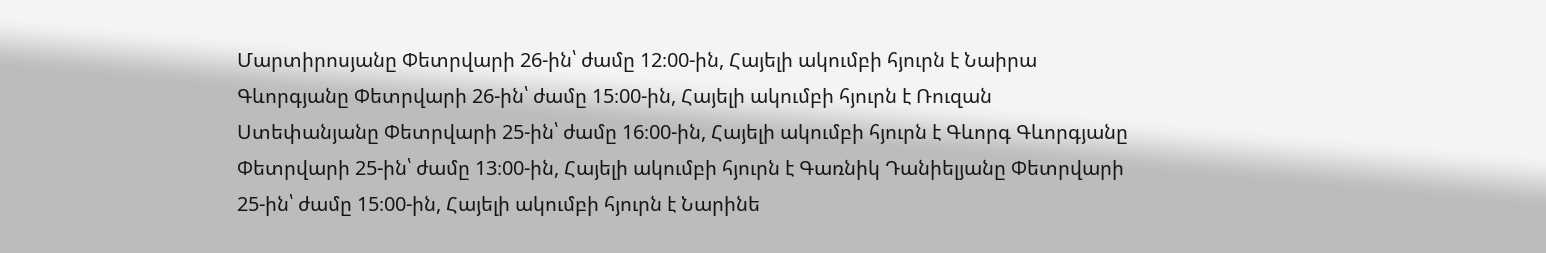Մարտիրոսյանը Փետրվարի 26-ին՝ ժամը 12։00-ին, Հայելի ակումբի հյուրն է Նաիրա Գևորգյանը Փետրվարի 26-ին՝ ժամը 15։00-ին, Հայելի ակումբի հյուրն է Ռուզան Ստեփանյանը Փետրվարի 25-ին՝ ժամը 16։00-ին, Հայելի ակումբի հյուրն է Գևորգ Գևորգյանը Փետրվարի 25-ին՝ ժամը 13։00-ին, Հայելի ակումբի հյուրն է Գառնիկ Դանիելյանը Փետրվարի 25-ին՝ ժամը 15։00-ին, Հայելի ակումբի հյուրն է Նարինե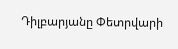Դիլբարյանը Փետրվարի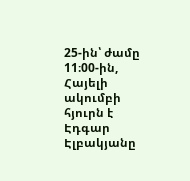25-ին՝ ժամը 11։00-ին, Հայելի ակումբի հյուրն է Էդգար Էլբակյանը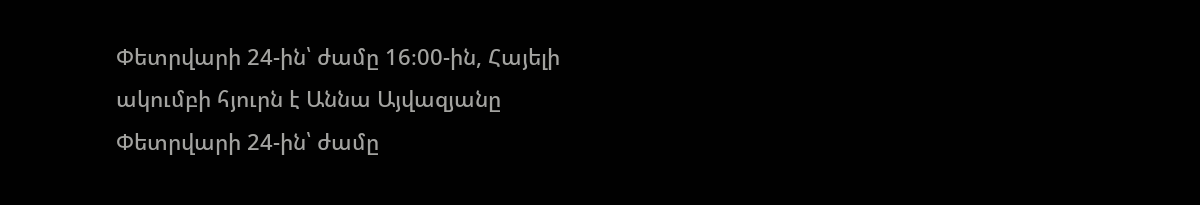Փետրվարի 24-ին՝ ժամը 16։00-ին, Հայելի ակումբի հյուրն է Աննա Այվազյանը Փետրվարի 24-ին՝ ժամը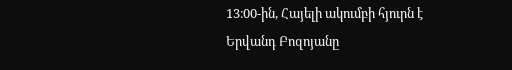13։00-ին, Հայելի ակումբի հյուրն է Երվանդ Բոզոյանը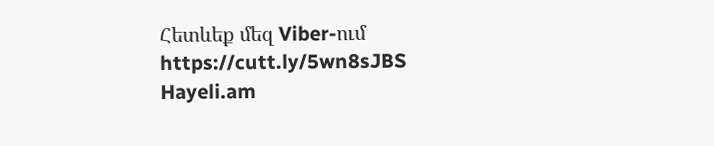Հետևեք մեզ Viber-ում https://cutt.ly/5wn8sJBS
Hayeli.am